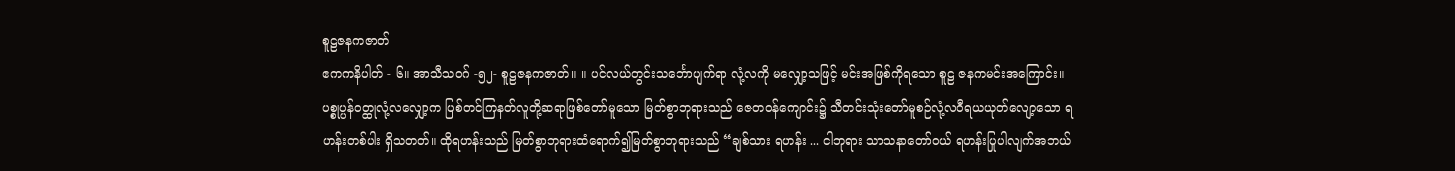စူဠဇနကဇာတ်
ဧကကနိပါတ် - ၆။ အာသီသဝဂ် -၅၂- စူဠဇနကဇာတ်။ ။ ပင်လယ်တွင်းသင်္ဘောပျက်ရာ လုံ့လကို မလျှော့သဖြင့် မင်းအဖြစ်ကိုရသော စူဠ ဇနကမင်းအကြောင်း။ ပစ္စုပ္ပန်ဝတ္ထုလုံ့လလျှော့က ပြစ်တင်ကြနတ်လူတို့ဆရာဖြစ်တော်မူသော မြတ်စွာဘုရားသည် ဇေတဝန်ကျောင်း၌ သီတင်းသုံးတော်မူစဉ်လုံ့လဝီရယယုတ်လျော့သော ရဟန်းတစ်ပါး ရှိသတတ်။ ထိုရဟန်းသည် မြတ်စွာဘုရားထံရောက်၍မြတ်စွာဘုရားသည် “ချစ်သား ရဟန်း ... ငါဘုရား သာသနာတော်ဝယ် ရဟန်းပြုပါလျက်အဘယ်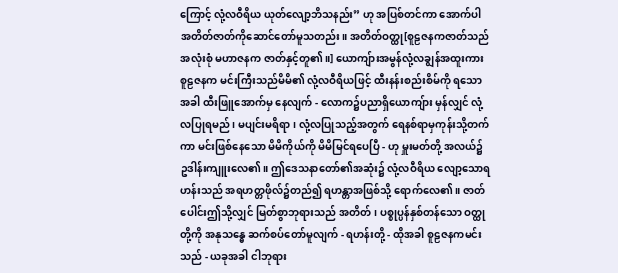ကြောင့် လုံ့လဝီရိယ ယုတ်လျော့ဘိသနည်း” ဟု အပြစ်တင်ကာ အောက်ပါ အတိတ်ဇာတ်ကိုဆောင်တော်မူသတည်း။ အတိတ်ဝတ္ထု[စူဠဇနကဇာတ်သည် အလုံးစုံ မဟာဇနက ဇာတ်နှင့်တူ၏။] ယောကျ်ားအမွန်လုံ့လချွန်အထူးကား စူဠဇနက မင်းကြီးသည်မိမိ၏ လုံ့လဝီရိယဖြင့် ထီးနန်းစည်းစိမ်ကို ရသောအခါ ထီးဖြူအောက်မှ နေလျက် - လောက၌ပညာရှိယောကျ်ား မှန်လျှင် လုံ့လပြုရမည်၊ မပျင်းမရိရာ၊ လုံ့လပြုသည့်အတွက် ရေနစ်ရာမှကုန်းသို့တက်ကာ မင်းဖြစ်နေသော မိမိကိုယ်ကို မိမိမြင်ရပေပြီ - ဟု မှူးမတ်တို့ အလယ်၌ ဥဒါန်းကျူးလေ၏။ ဤဒေသနာတော်၏အဆုံး၌ လုံ့လဝီရိယ လျော့သောရဟန်းသည် အရဟတ္တဖိုလ်၌တည်၍ ရဟန္တာအဖြစ်သို့ ရောက်လေ၏။ ဇာတ်ပေါင်းဤသို့လျှင် မြတ်စွာဘုရားသည် အတိတ်၊ ပစ္စုပ္ပန်နှစ်တန်သော ဝတ္ထုတို့ကို အနုသန္ဓေ ဆက်စပ်တော်မူလျက် - ရဟန်းတို့ - ထိုအခါ စူဠဇနကမင်းသည် - ယခုအခါ ငါဘုရား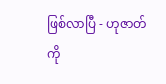ဖြစ်လာပြီ - ဟုဇာတ်ကို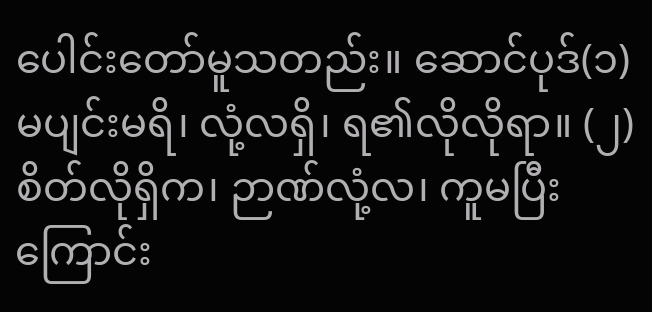ပေါင်းတော်မူသတည်း။ ဆောင်ပုဒ်(၁) မပျင်းမရိ၊ လုံ့လရှိ၊ ရ၏လိုလိုရာ။ (၂) စိတ်လိုရှိက၊ ဉာဏ်လုံ့လ၊ ကူမပြီးကြောင်း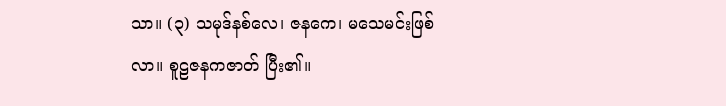သာ။ (၃) သမုဒ်နစ်လေ၊ ဇနကေ၊ မသေမင်းဖြစ်လာ။ စူဠဇနကဇာတ် ပြီး၏။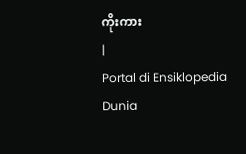ကိုးကား
|
Portal di Ensiklopedia Dunia